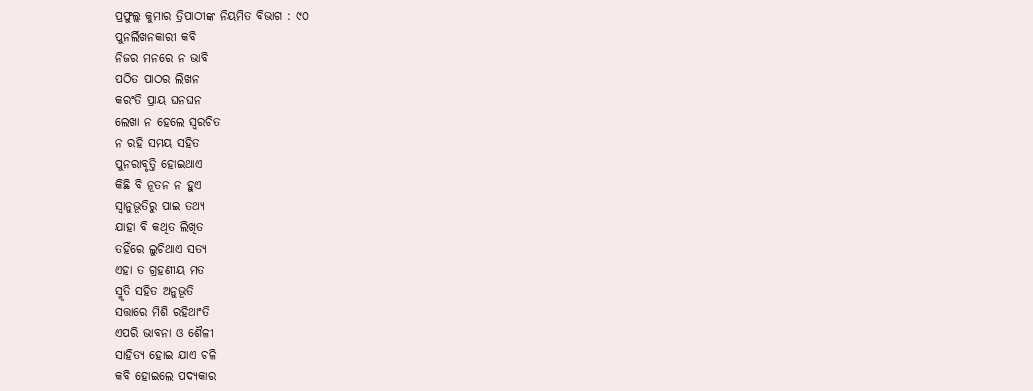ପ୍ରଫୁଲ୍ଲ କୁମାର ତ୍ରିପାଠୀଙ୍କ ନିୟମିତ ବିଭାଗ : ୯୦
ପୁନର୍ଲିଖନକାରୀ କବି
ନିଜର ମନରେ ନ ଭାବି
ପଠିତ ପାଠର ଲିଖନ
କରଂତି ପ୍ରାୟ ଘନଘନ
ଲେଖା ନ ହେଲେ ସ୍ବରଚିତ
ନ ରହି ସମୟ ସହିତ
ପୁନରାବୃତ୍ତି ହୋଇଥାଏ
କିଛି ବି ନୂତନ ନ ହୁଏ
ସ୍ବାନୁଭୂତିରୁ ପାଇ ତଥ୍ୟ
ଯାହା ବି କଥିତ ଲିଖିତ
ତହିଁରେ ଲୁଚିଥାଏ ସତ୍ୟ
ଏହା ତ ଗ୍ରହଣୀୟ ମତ
ସ୍ମୃତି ସହିତ ଅନୁଭୂତି
ସତ୍ତାରେ ମିଶି ରହିଥାଂତି
ଏପରି ଭାବନା ଓ ଶୈଳୀ
ସାହିତ୍ୟ ହୋଇ ଯାଏ ଚଳି
କବି ହୋଇଲେ ପଦ୍ୟକାର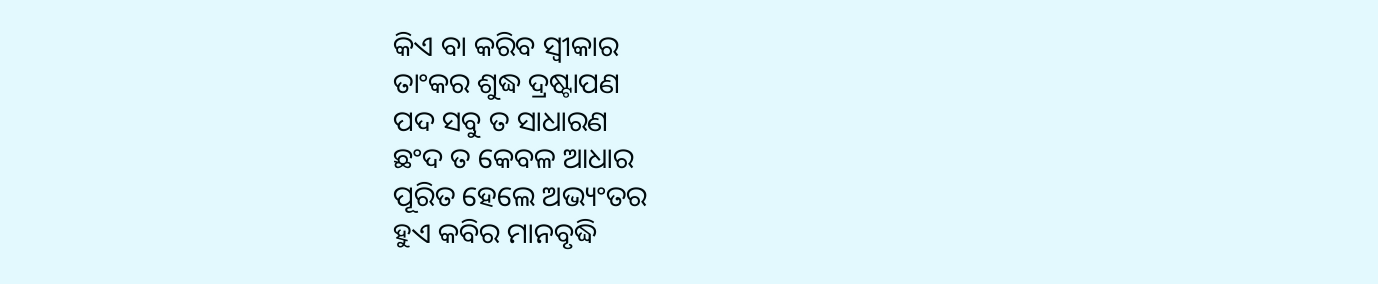କିଏ ବା କରିବ ସ୍ବୀକାର
ତାଂକର ଶୁଦ୍ଧ ଦ୍ରଷ୍ଟାପଣ
ପଦ ସବୁ ତ ସାଧାରଣ
ଛଂଦ ତ କେବଳ ଆଧାର
ପୂରିତ ହେଲେ ଅଭ୍ୟଂତର
ହୁଏ କବିର ମାନବୃଦ୍ଧି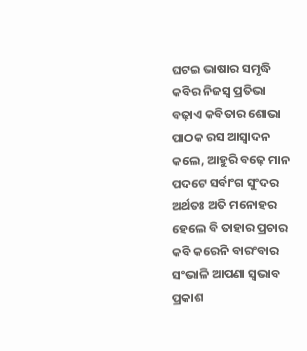ଘଟଇ ଭାଷାର ସମୃଦ୍ଧି
କବିର ନିଜସ୍ବ ପ୍ରତିଭା
ବଢ଼ାଏ କବିତାର ଶୋଭା
ପାଠକ ରସ ଆସ୍ବାଦନ
କଲେ, ଆହୁରି ବଢ଼େ ମାନ
ପଦଟେ ସର୍ବାଂଗ ସୁଂଦର
ଅର୍ଥତଃ ଅତି ମନୋହର
ହେଲେ ବି ତାହାର ପ୍ରଚାର
କବି କରେନି ବାରଂବାର
ସଂଭାଳି ଆପଣା ସ୍ବଭାବ
ପ୍ରକାଶ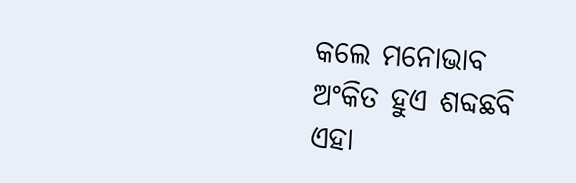କଲେ ମନୋଭାବ
ଅଂକିତ ହୁଏ ଶବ୍ଦଛବି
ଏହା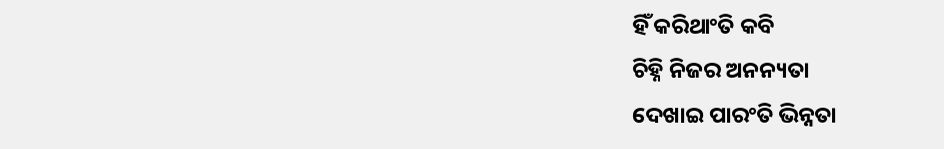ହିଁ କରିଥାଂତି କବି
ଚିହ୍ନି ନିଜର ଅନନ୍ୟତା
ଦେଖାଇ ପାରଂତି ଭିନ୍ନତା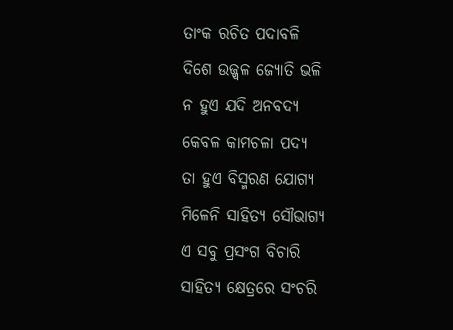ତାଂକ ରଚିତ ପଦାବଳି
ଦିଶେ ଉଜ୍ଜ୍ବଳ ଜ୍ୟୋତି ଭଳି
ନ ହୁଏ ଯଦି ଅନବଦ୍ୟ
କେବଳ କାମଚଳା ପଦ୍ୟ
ତା ହୁଏ ବିସ୍ମରଣ ଯୋଗ୍ୟ
ମିଳେନି ସାହିତ୍ୟ ସୌଭାଗ୍ୟ
ଏ ସବୁ ପ୍ରସଂଗ ବିଚାରି
ସାହିତ୍ୟ କ୍ଷେତ୍ରରେ ସଂଚରି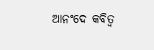ଆନଂଦେ କବିତ୍ବ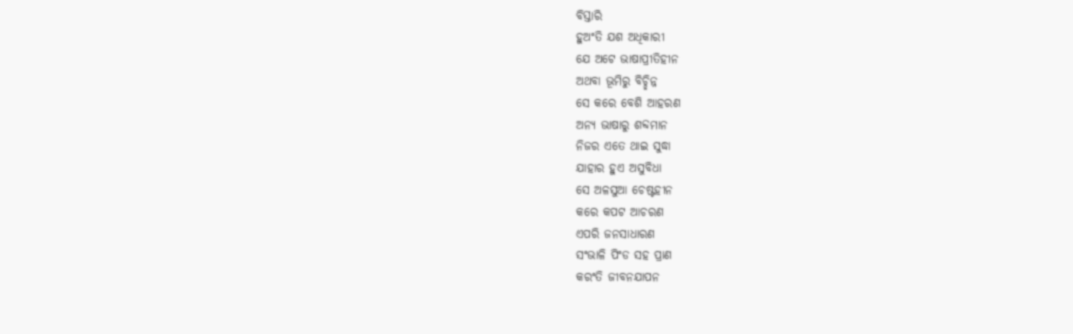ବିସ୍ତାରି
ହୁଅଂତି ଯଶ ଅଧିକାରୀ
ଯେ ଅଟେ ଭାଷାପ୍ରୀତିହୀନ
ଅଥବା ଭୂମିରୁ ବିଚ୍ଛିନ୍ନ
ସେ କରେ ବେଶି ଆହରଣ
ଅନ୍ୟ ଭାଷାରୁ ଶବ୍ଦମାନ
ନିଜର ଏତେ ଥାଇ ସୁଦ୍ଧା
ଯାହାର ହୁଏ ଅସୁବିଧା
ସେ ଅଳସୁଆ ଚେଷ୍ଟହୀନ
କରେ କପଟ ଆଚରଣ
ଏପରି ଜନସାଧାରଣ
ସଂଭାଳି ପିଂଡ ସହ ପ୍ରାଣ
କରଂତି ଜୀବନଯାପନ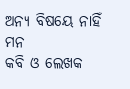ଅନ୍ୟ ବିଷୟେ ନାହିଁ ମନ
କବି ଓ ଲେଖକ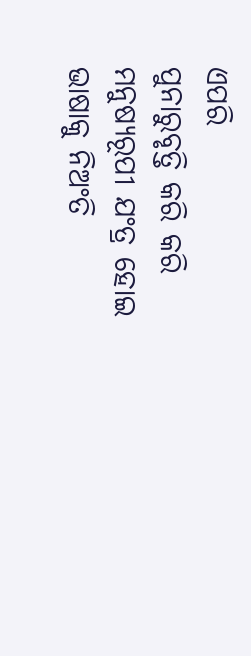ଏପରି
ପୁନାରୁବୃତ୍ତି କରି କରି
ମନୁଷ୍ଯରୂପୀ ଯଂତ୍ର ହୋଇ
ଭାଷାକୁ ନିଅଂତି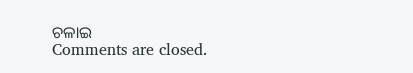ଚଳାଇ
Comments are closed.